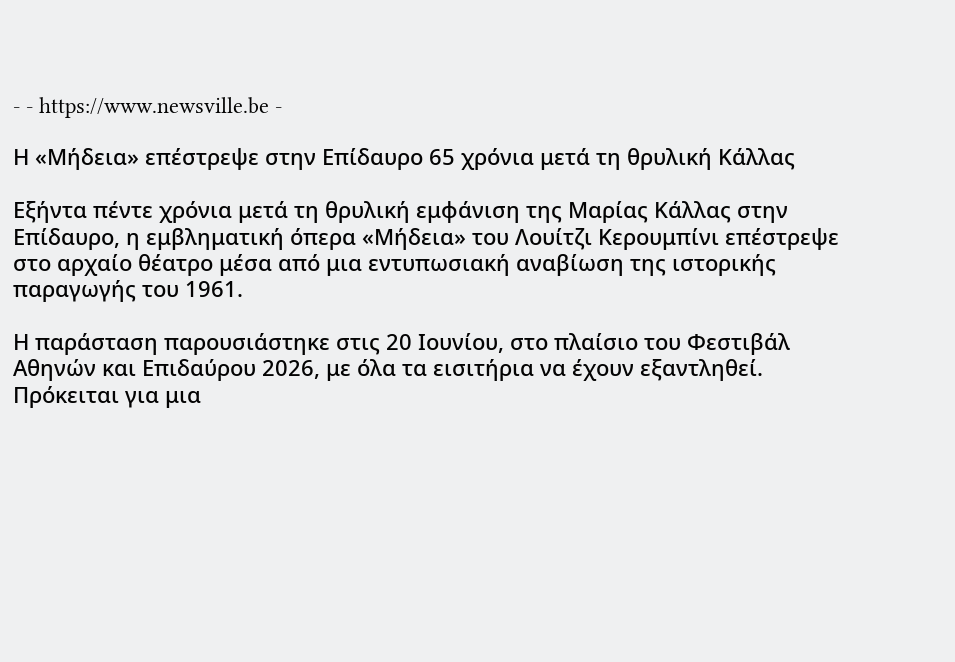- - https://www.newsville.be -

Η «Μήδεια» επέστρεψε στην Επίδαυρο 65 χρόνια μετά τη θρυλική Κάλλας

Εξήντα πέντε χρόνια μετά τη θρυλική εμφάνιση της Μαρίας Κάλλας στην Επίδαυρο, η εμβληματική όπερα «Μήδεια» του Λουίτζι Κερουμπίνι επέστρεψε στο αρχαίο θέατρο μέσα από μια εντυπωσιακή αναβίωση της ιστορικής παραγωγής του 1961.

Η παράσταση παρουσιάστηκε στις 20 Ιουνίου, στο πλαίσιο του Φεστιβάλ Αθηνών και Επιδαύρου 2026, με όλα τα εισιτήρια να έχουν εξαντληθεί. Πρόκειται για μια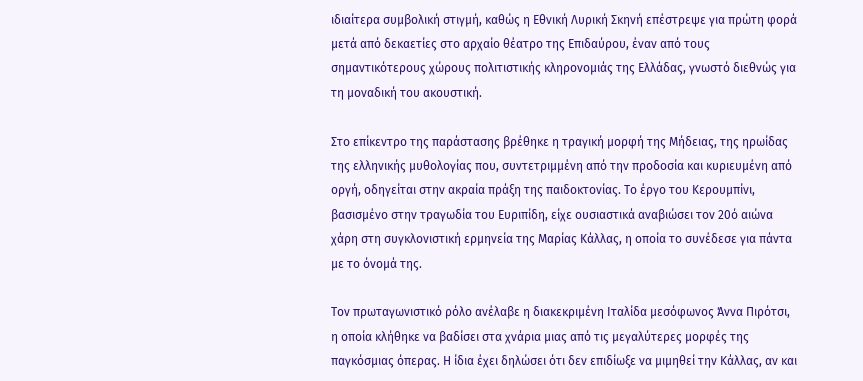ιδιαίτερα συμβολική στιγμή, καθώς η Εθνική Λυρική Σκηνή επέστρεψε για πρώτη φορά μετά από δεκαετίες στο αρχαίο θέατρο της Επιδαύρου, έναν από τους σημαντικότερους χώρους πολιτιστικής κληρονομιάς της Ελλάδας, γνωστό διεθνώς για τη μοναδική του ακουστική.

Στο επίκεντρο της παράστασης βρέθηκε η τραγική μορφή της Μήδειας, της ηρωίδας της ελληνικής μυθολογίας που, συντετριμμένη από την προδοσία και κυριευμένη από οργή, οδηγείται στην ακραία πράξη της παιδοκτονίας. Το έργο του Κερουμπίνι, βασισμένο στην τραγωδία του Ευριπίδη, είχε ουσιαστικά αναβιώσει τον 20ό αιώνα χάρη στη συγκλονιστική ερμηνεία της Μαρίας Κάλλας, η οποία το συνέδεσε για πάντα με το όνομά της.

Τον πρωταγωνιστικό ρόλο ανέλαβε η διακεκριμένη Ιταλίδα μεσόφωνος Άννα Πιρότσι, η οποία κλήθηκε να βαδίσει στα χνάρια μιας από τις μεγαλύτερες μορφές της παγκόσμιας όπερας. Η ίδια έχει δηλώσει ότι δεν επιδίωξε να μιμηθεί την Κάλλας, αν και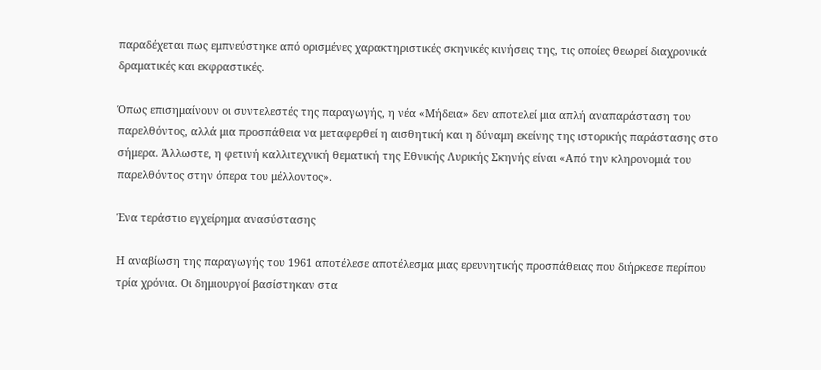παραδέχεται πως εμπνεύστηκε από ορισμένες χαρακτηριστικές σκηνικές κινήσεις της, τις οποίες θεωρεί διαχρονικά δραματικές και εκφραστικές.

Όπως επισημαίνουν οι συντελεστές της παραγωγής, η νέα «Μήδεια» δεν αποτελεί μια απλή αναπαράσταση του παρελθόντος, αλλά μια προσπάθεια να μεταφερθεί η αισθητική και η δύναμη εκείνης της ιστορικής παράστασης στο σήμερα. Άλλωστε, η φετινή καλλιτεχνική θεματική της Εθνικής Λυρικής Σκηνής είναι «Από την κληρονομιά του παρελθόντος στην όπερα του μέλλοντος».

Ένα τεράστιο εγχείρημα ανασύστασης

Η αναβίωση της παραγωγής του 1961 αποτέλεσε αποτέλεσμα μιας ερευνητικής προσπάθειας που διήρκεσε περίπου τρία χρόνια. Οι δημιουργοί βασίστηκαν στα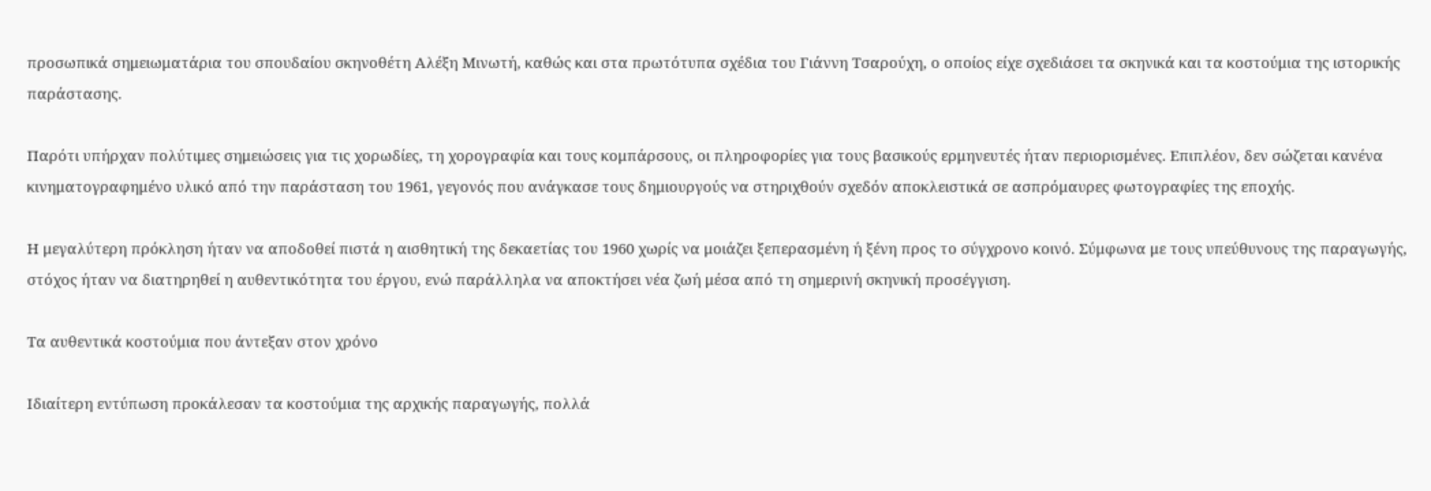προσωπικά σημειωματάρια του σπουδαίου σκηνοθέτη Αλέξη Μινωτή, καθώς και στα πρωτότυπα σχέδια του Γιάννη Τσαρούχη, ο οποίος είχε σχεδιάσει τα σκηνικά και τα κοστούμια της ιστορικής παράστασης.

Παρότι υπήρχαν πολύτιμες σημειώσεις για τις χορωδίες, τη χορογραφία και τους κομπάρσους, οι πληροφορίες για τους βασικούς ερμηνευτές ήταν περιορισμένες. Επιπλέον, δεν σώζεται κανένα κινηματογραφημένο υλικό από την παράσταση του 1961, γεγονός που ανάγκασε τους δημιουργούς να στηριχθούν σχεδόν αποκλειστικά σε ασπρόμαυρες φωτογραφίες της εποχής.

Η μεγαλύτερη πρόκληση ήταν να αποδοθεί πιστά η αισθητική της δεκαετίας του 1960 χωρίς να μοιάζει ξεπερασμένη ή ξένη προς το σύγχρονο κοινό. Σύμφωνα με τους υπεύθυνους της παραγωγής, στόχος ήταν να διατηρηθεί η αυθεντικότητα του έργου, ενώ παράλληλα να αποκτήσει νέα ζωή μέσα από τη σημερινή σκηνική προσέγγιση.

Τα αυθεντικά κοστούμια που άντεξαν στον χρόνο

Ιδιαίτερη εντύπωση προκάλεσαν τα κοστούμια της αρχικής παραγωγής, πολλά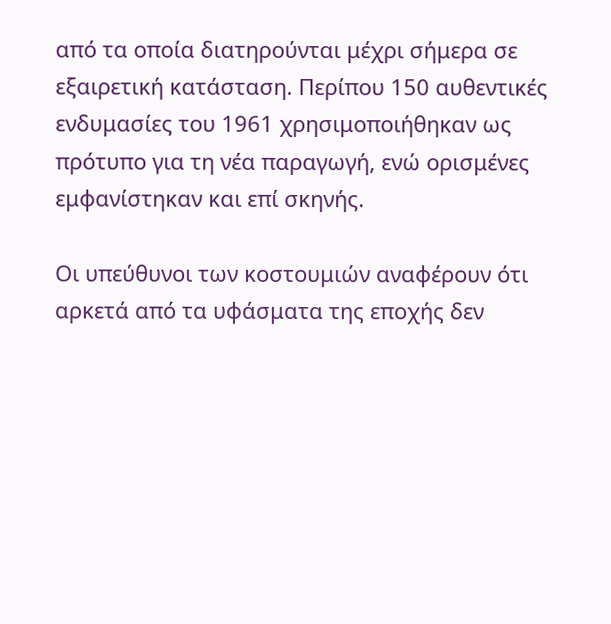από τα οποία διατηρούνται μέχρι σήμερα σε εξαιρετική κατάσταση. Περίπου 150 αυθεντικές ενδυμασίες του 1961 χρησιμοποιήθηκαν ως πρότυπο για τη νέα παραγωγή, ενώ ορισμένες εμφανίστηκαν και επί σκηνής.

Οι υπεύθυνοι των κοστουμιών αναφέρουν ότι αρκετά από τα υφάσματα της εποχής δεν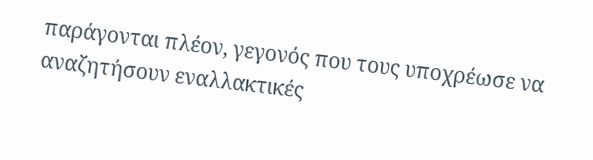παράγονται πλέον, γεγονός που τους υποχρέωσε να αναζητήσουν εναλλακτικές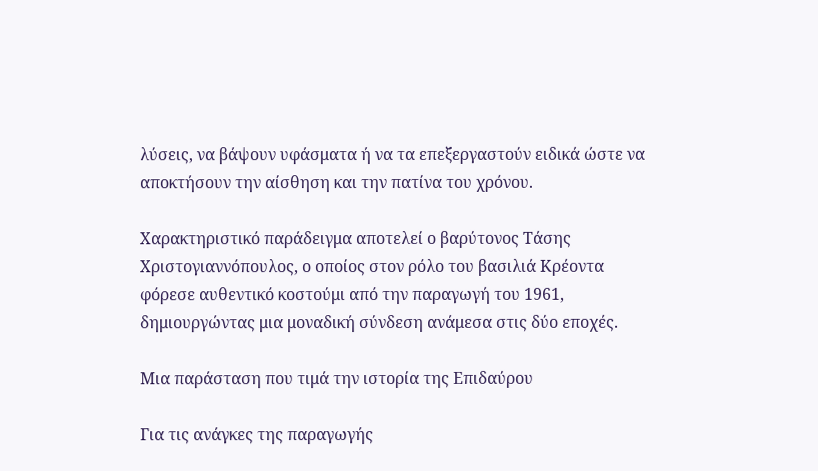λύσεις, να βάψουν υφάσματα ή να τα επεξεργαστούν ειδικά ώστε να αποκτήσουν την αίσθηση και την πατίνα του χρόνου.

Χαρακτηριστικό παράδειγμα αποτελεί ο βαρύτονος Τάσης Χριστογιαννόπουλος, ο οποίος στον ρόλο του βασιλιά Κρέοντα φόρεσε αυθεντικό κοστούμι από την παραγωγή του 1961, δημιουργώντας μια μοναδική σύνδεση ανάμεσα στις δύο εποχές.

Μια παράσταση που τιμά την ιστορία της Επιδαύρου

Για τις ανάγκες της παραγωγής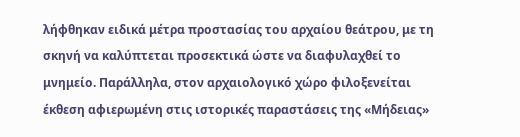λήφθηκαν ειδικά μέτρα προστασίας του αρχαίου θεάτρου, με τη σκηνή να καλύπτεται προσεκτικά ώστε να διαφυλαχθεί το μνημείο. Παράλληλα, στον αρχαιολογικό χώρο φιλοξενείται έκθεση αφιερωμένη στις ιστορικές παραστάσεις της «Μήδειας»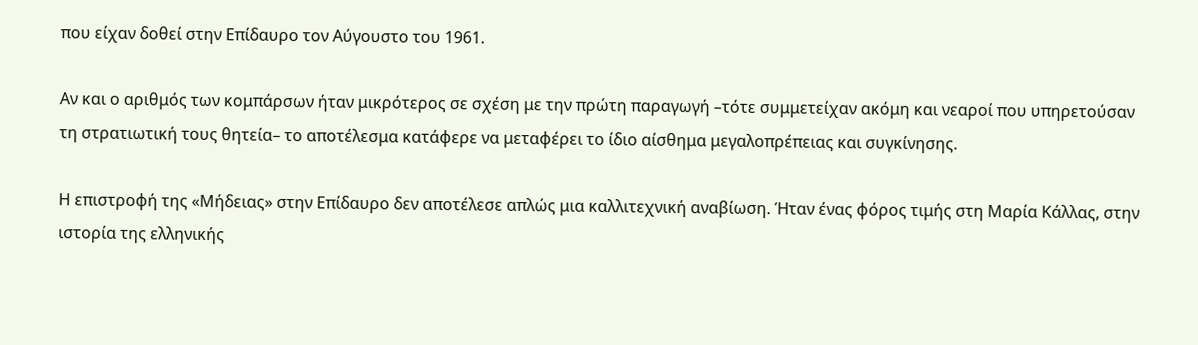που είχαν δοθεί στην Επίδαυρο τον Αύγουστο του 1961.

Αν και ο αριθμός των κομπάρσων ήταν μικρότερος σε σχέση με την πρώτη παραγωγή –τότε συμμετείχαν ακόμη και νεαροί που υπηρετούσαν τη στρατιωτική τους θητεία– το αποτέλεσμα κατάφερε να μεταφέρει το ίδιο αίσθημα μεγαλοπρέπειας και συγκίνησης.

Η επιστροφή της «Μήδειας» στην Επίδαυρο δεν αποτέλεσε απλώς μια καλλιτεχνική αναβίωση. Ήταν ένας φόρος τιμής στη Μαρία Κάλλας, στην ιστορία της ελληνικής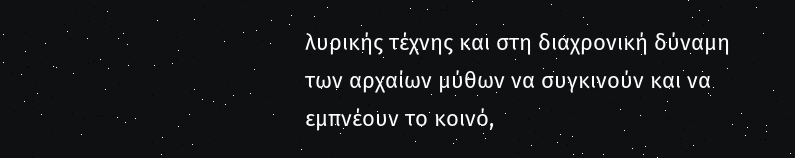λυρικής τέχνης και στη διαχρονική δύναμη των αρχαίων μύθων να συγκινούν και να εμπνέουν το κοινό,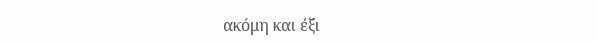ακόμη και έξι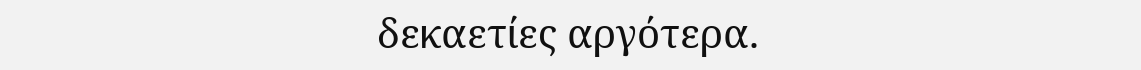δεκαετίες αργότερα.